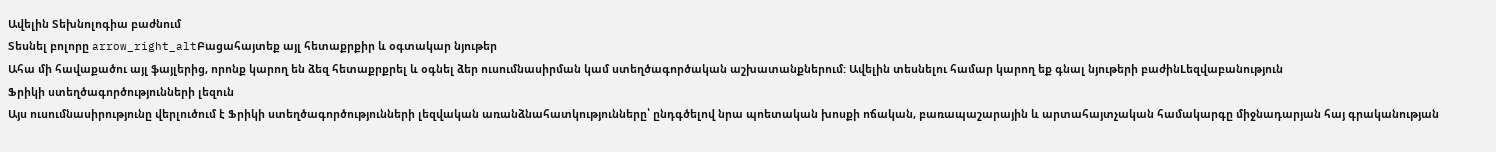Ավելին Տեխնոլոգիա բաժնում
Տեսնել բոլորը arrow_right_altԲացահայտեք այլ հետաքրքիր և օգտակար նյութեր
Ահա մի հավաքածու այլ ֆայլերից, որոնք կարող են ձեզ հետաքրքրել և օգնել ձեր ուսումնասիրման կամ ստեղծագործական աշխատանքներում: Ավելին տեսնելու համար կարող եք գնալ նյութերի բաժինLեզվաբանություն
Ֆրիկի ստեղծագործությունների լեզուն
Այս ուսումնասիրությունը վերլուծում է Ֆրիկի ստեղծագործությունների լեզվական առանձնահատկությունները՝ ընդգծելով նրա պոետական խոսքի ոճական, բառապաշարային և արտահայտչական համակարգը միջնադարյան հայ գրականության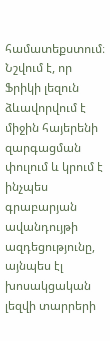համատեքստում։ Նշվում է, որ Ֆրիկի լեզուն ձևավորվում է միջին հայերենի զարգացման փուլում և կրում է ինչպես գրաբարյան ավանդույթի ազդեցությունը, այնպես էլ խոսակցական լեզվի տարրերի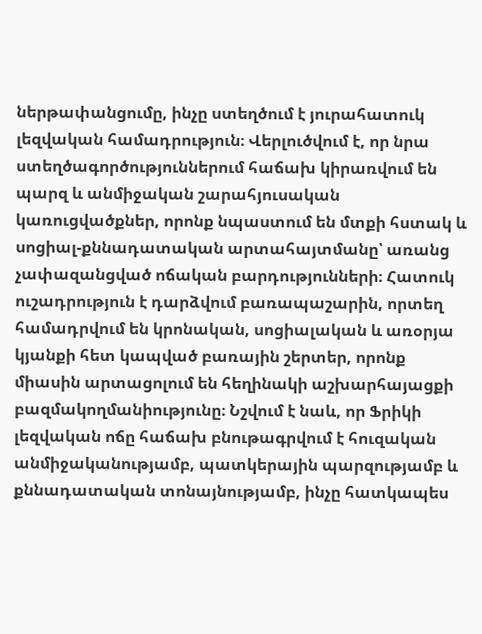ներթափանցումը, ինչը ստեղծում է յուրահատուկ լեզվական համադրություն։ Վերլուծվում է, որ նրա ստեղծագործություններում հաճախ կիրառվում են պարզ և անմիջական շարահյուսական կառուցվածքներ, որոնք նպաստում են մտքի հստակ և սոցիալ-քննադատական արտահայտմանը՝ առանց չափազանցված ոճական բարդությունների։ Հատուկ ուշադրություն է դարձվում բառապաշարին, որտեղ համադրվում են կրոնական, սոցիալական և առօրյա կյանքի հետ կապված բառային շերտեր, որոնք միասին արտացոլում են հեղինակի աշխարհայացքի բազմակողմանիությունը։ Նշվում է նաև, որ Ֆրիկի լեզվական ոճը հաճախ բնութագրվում է հուզական անմիջականությամբ, պատկերային պարզությամբ և քննադատական տոնայնությամբ, ինչը հատկապես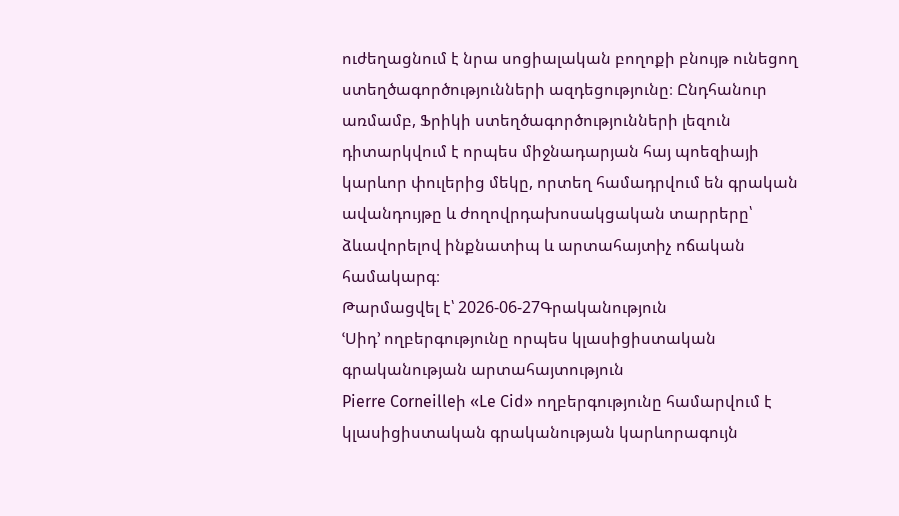ուժեղացնում է նրա սոցիալական բողոքի բնույթ ունեցող ստեղծագործությունների ազդեցությունը։ Ընդհանուր առմամբ, Ֆրիկի ստեղծագործությունների լեզուն դիտարկվում է որպես միջնադարյան հայ պոեզիայի կարևոր փուլերից մեկը, որտեղ համադրվում են գրական ավանդույթը և ժողովրդախոսակցական տարրերը՝ ձևավորելով ինքնատիպ և արտահայտիչ ոճական համակարգ։
Թարմացվել է՝ 2026-06-27Գրականություն
ՙՍիդ՚ ողբերգությունը որպես կլասիցիստական գրականության արտահայտություն
Pierre Corneilleի «Le Cid» ողբերգությունը համարվում է կլասիցիստական գրականության կարևորագույն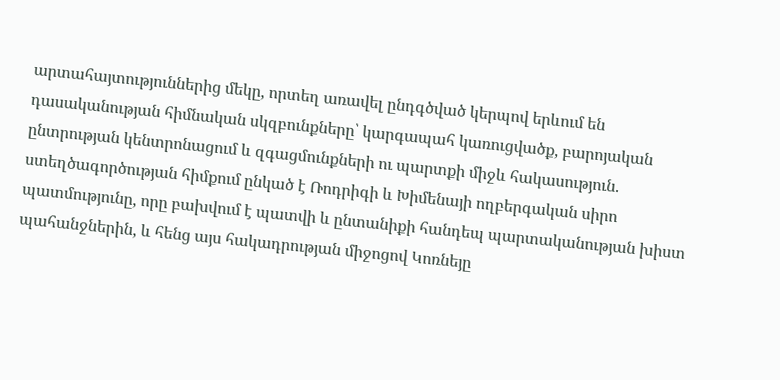արտահայտություններից մեկը, որտեղ առավել ընդգծված կերպով երևում են դասականության հիմնական սկզբունքները՝ կարգապահ կառուցվածք, բարոյական ընտրության կենտրոնացում և զգացմունքների ու պարտքի միջև հակասություն․ ստեղծագործության հիմքում ընկած է Ռոդրիգի և Խիմենայի ողբերգական սիրո պատմությունը, որը բախվում է պատվի և ընտանիքի հանդեպ պարտականության խիստ պահանջներին, և հենց այս հակադրության միջոցով Կոռնեյը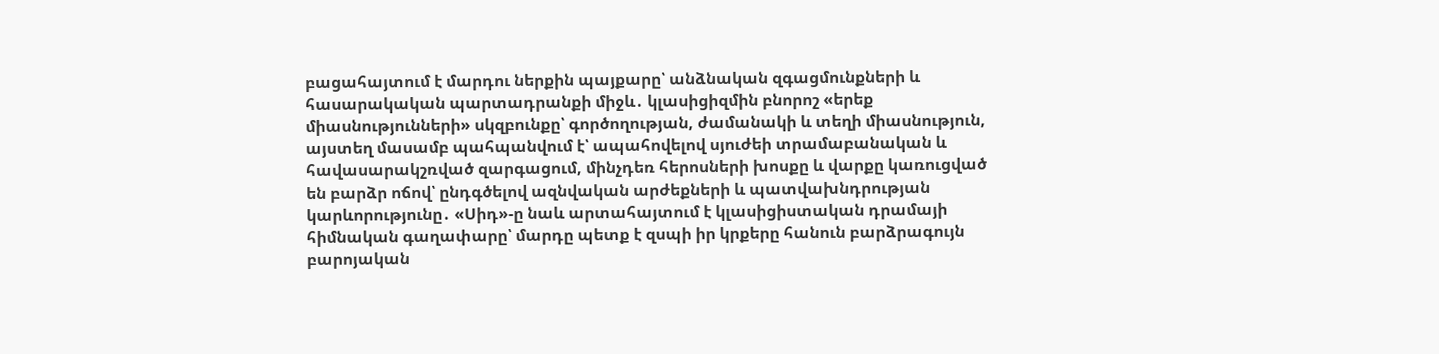բացահայտում է մարդու ներքին պայքարը՝ անձնական զգացմունքների և հասարակական պարտադրանքի միջև․ կլասիցիզմին բնորոշ «երեք միասնությունների» սկզբունքը՝ գործողության, ժամանակի և տեղի միասնություն, այստեղ մասամբ պահպանվում է՝ ապահովելով սյուժեի տրամաբանական և հավասարակշռված զարգացում, մինչդեռ հերոսների խոսքը և վարքը կառուցված են բարձր ոճով՝ ընդգծելով ազնվական արժեքների և պատվախնդրության կարևորությունը․ «Սիդ»-ը նաև արտահայտում է կլասիցիստական դրամայի հիմնական գաղափարը՝ մարդը պետք է զսպի իր կրքերը հանուն բարձրագույն բարոյական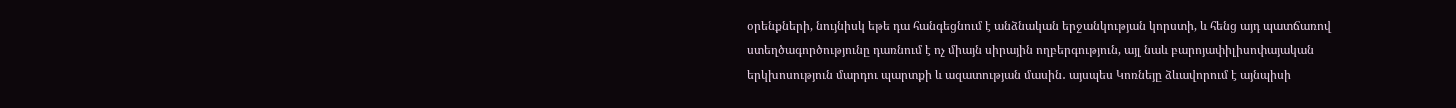օրենքների, նույնիսկ եթե դա հանգեցնում է անձնական երջանկության կորստի, և հենց այդ պատճառով ստեղծագործությունը դառնում է ոչ միայն սիրային ողբերգություն, այլ նաև բարոյափիլիսոփայական երկխոսություն մարդու պարտքի և ազատության մասին․ այսպես Կոռնեյը ձևավորում է այնպիսի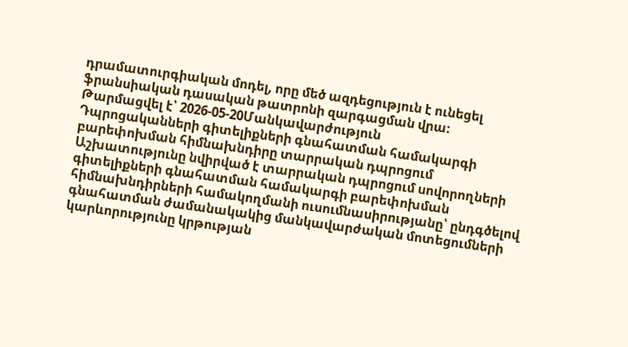դրամատուրգիական մոդել, որը մեծ ազդեցություն է ունեցել ֆրանսիական դասական թատրոնի զարգացման վրա։
Թարմացվել է՝ 2026-05-20Մանկավարժություն
Դպրոցականների գիտելիքների գնահատման համակարգի բարեփոխման հիմնախնդիրը տարրական դպրոցում
Աշխատությունը նվիրված է տարրական դպրոցում սովորողների գիտելիքների գնահատման համակարգի բարեփոխման հիմնախնդիրների համակողմանի ուսումնասիրությանը՝ ընդգծելով գնահատման ժամանակակից մանկավարժական մոտեցումների կարևորությունը կրթության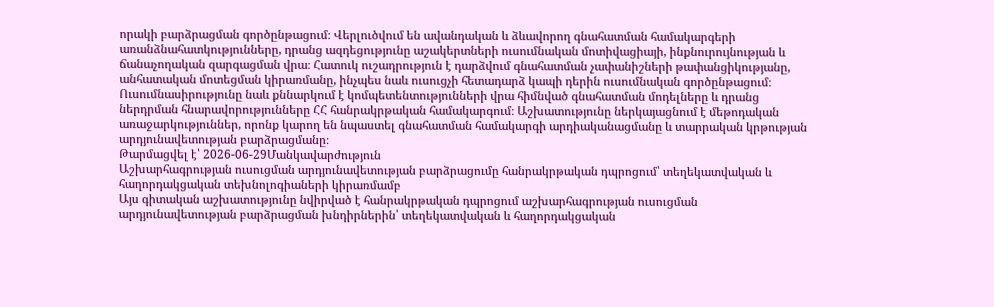որակի բարձրացման գործընթացում։ Վերլուծվում են ավանդական և ձևավորող գնահատման համակարգերի առանձնահատկությունները, դրանց ազդեցությունը աշակերտների ուսումնական մոտիվացիայի, ինքնուրույնության և ճանաչողական զարգացման վրա։ Հատուկ ուշադրություն է դարձվում գնահատման չափանիշների թափանցիկությանը, անհատական մոտեցման կիրառմանը, ինչպես նաև ուսուցչի հետադարձ կապի դերին ուսումնական գործընթացում։ Ուսումնասիրությունը նաև քննարկում է կոմպետենտությունների վրա հիմնված գնահատման մոդելները և դրանց ներդրման հնարավորությունները ՀՀ հանրակրթական համակարգում։ Աշխատությունը ներկայացնում է մեթոդական առաջարկություններ, որոնք կարող են նպաստել գնահատման համակարգի արդիականացմանը և տարրական կրթության արդյունավետության բարձրացմանը։
Թարմացվել է՝ 2026-06-29Մանկավարժություն
Աշխարհագրության ուսուցման արդյունավետության բարձրացումը հանրակրթական դպրոցում՝ տեղեկատվական և հաղորդակցական տեխնոլոգիաների կիրառմամբ
Այս գիտական աշխատությունը նվիրված է հանրակրթական դպրոցում աշխարհագրության ուսուցման արդյունավետության բարձրացման խնդիրներին՝ տեղեկատվական և հաղորդակցական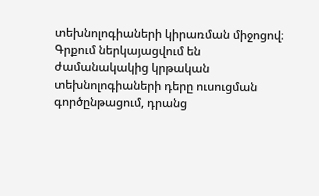տեխնոլոգիաների կիրառման միջոցով։ Գրքում ներկայացվում են ժամանակակից կրթական տեխնոլոգիաների դերը ուսուցման գործընթացում, դրանց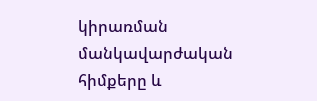կիրառման մանկավարժական հիմքերը և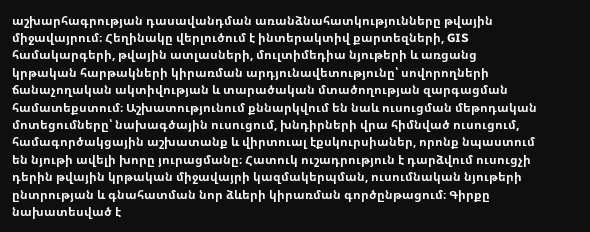աշխարհագրության դասավանդման առանձնահատկությունները թվային միջավայրում։ Հեղինակը վերլուծում է ինտերակտիվ քարտեզների, GIS համակարգերի, թվային ատլասների, մուլտիմեդիա նյութերի և առցանց կրթական հարթակների կիրառման արդյունավետությունը՝ սովորողների ճանաչողական ակտիվության և տարածական մտածողության զարգացման համատեքստում։ Աշխատությունում քննարկվում են նաև ուսուցման մեթոդական մոտեցումները՝ նախագծային ուսուցում, խնդիրների վրա հիմնված ուսուցում, համագործակցային աշխատանք և վիրտուալ էքսկուրսիաներ, որոնք նպաստում են նյութի ավելի խորը յուրացմանը։ Հատուկ ուշադրություն է դարձվում ուսուցչի դերին թվային կրթական միջավայրի կազմակերպման, ուսումնական նյութերի ընտրության և գնահատման նոր ձևերի կիրառման գործընթացում։ Գիրքը նախատեսված է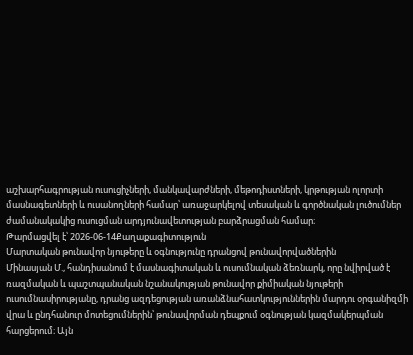աշխարհագրության ուսուցիչների, մանկավարժների, մեթոդիստների, կրթության ոլորտի մասնագետների և ուսանողների համար՝ առաջարկելով տեսական և գործնական լուծումներ ժամանակակից ուսուցման արդյունավետության բարձրացման համար։
Թարմացվել է՝ 2026-06-14Քաղաքագիտություն
Մարտական թունավոր նյութերը և օգնությունը դրանցով թունավորվածներին
Մինասյան Մ., հանդիսանում է մասնագիտական և ուսումնական ձեռնարկ, որը նվիրված է ռազմական և պաշտպանական նշանակության թունավոր քիմիական նյութերի ուսումնասիրությանը, դրանց ազդեցության առանձնահատկություններին մարդու օրգանիզմի վրա և ընդհանուր մոտեցումներին՝ թունավորման դեպքում օգնության կազմակերպման հարցերում։ Այն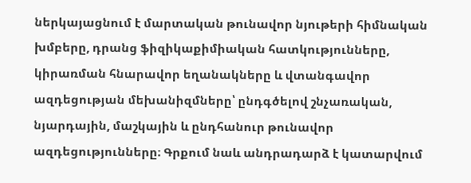ներկայացնում է մարտական թունավոր նյութերի հիմնական խմբերը, դրանց ֆիզիկաքիմիական հատկությունները, կիրառման հնարավոր եղանակները և վտանգավոր ազդեցության մեխանիզմները՝ ընդգծելով շնչառական, նյարդային, մաշկային և ընդհանուր թունավոր ազդեցությունները։ Գրքում նաև անդրադարձ է կատարվում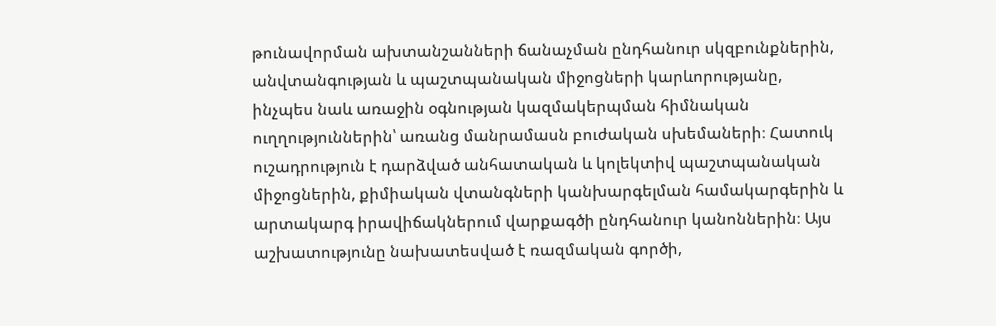թունավորման ախտանշանների ճանաչման ընդհանուր սկզբունքներին, անվտանգության և պաշտպանական միջոցների կարևորությանը, ինչպես նաև առաջին օգնության կազմակերպման հիմնական ուղղություններին՝ առանց մանրամասն բուժական սխեմաների։ Հատուկ ուշադրություն է դարձված անհատական և կոլեկտիվ պաշտպանական միջոցներին, քիմիական վտանգների կանխարգելման համակարգերին և արտակարգ իրավիճակներում վարքագծի ընդհանուր կանոններին։ Այս աշխատությունը նախատեսված է ռազմական գործի,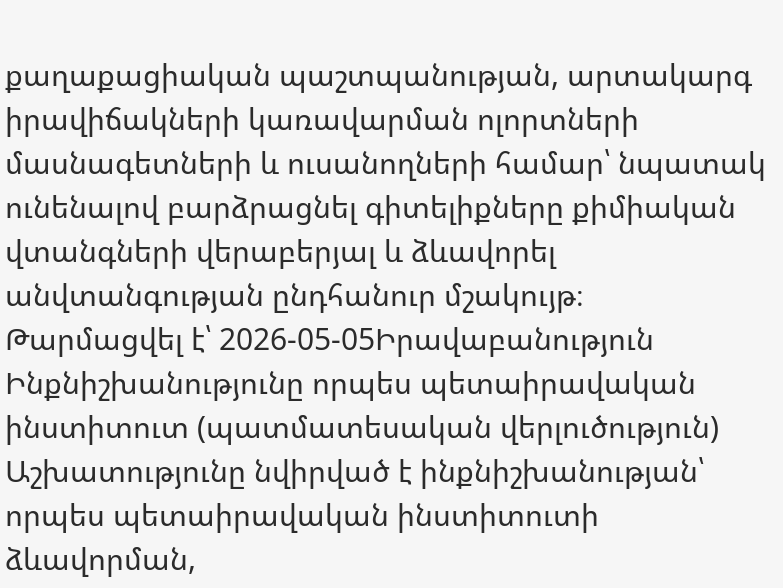քաղաքացիական պաշտպանության, արտակարգ իրավիճակների կառավարման ոլորտների մասնագետների և ուսանողների համար՝ նպատակ ունենալով բարձրացնել գիտելիքները քիմիական վտանգների վերաբերյալ և ձևավորել անվտանգության ընդհանուր մշակույթ։
Թարմացվել է՝ 2026-05-05Իրավաբանություն
Ինքնիշխանությունը որպես պետաիրավական ինստիտուտ (պատմատեսական վերլուծություն)
Աշխատությունը նվիրված է ինքնիշխանության՝ որպես պետաիրավական ինստիտուտի ձևավորման,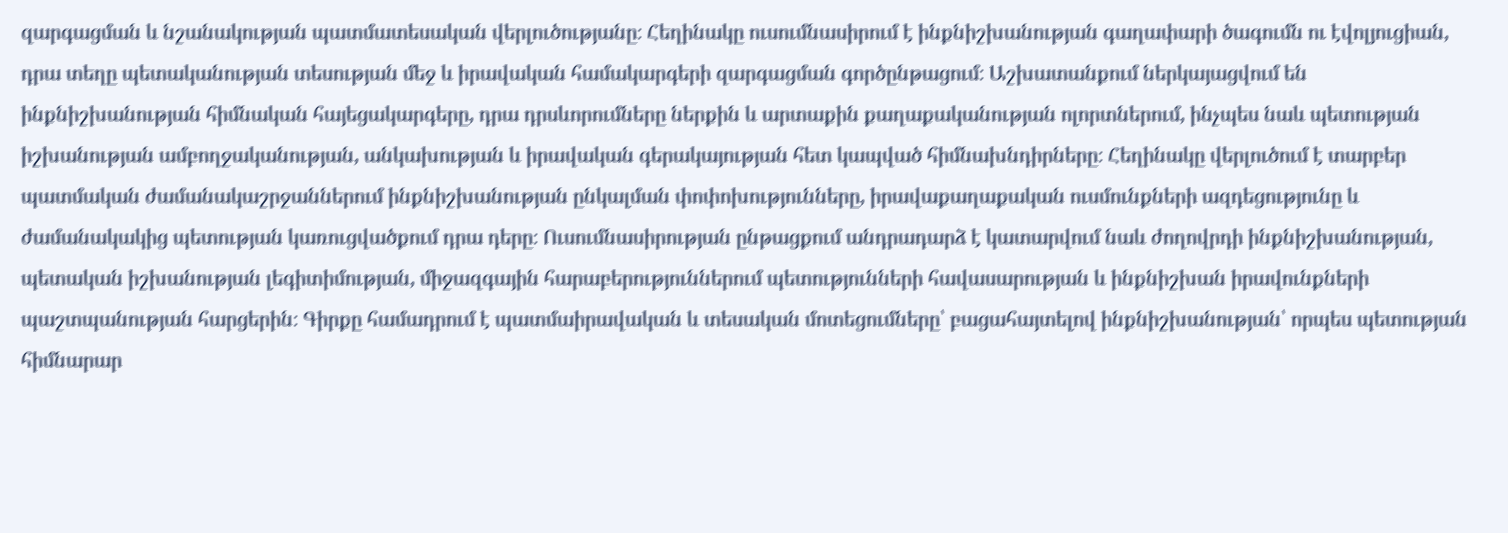զարգացման և նշանակության պատմատեսական վերլուծությանը։ Հեղինակը ուսումնասիրում է ինքնիշխանության գաղափարի ծագումն ու էվոլյուցիան, դրա տեղը պետականության տեսության մեջ և իրավական համակարգերի զարգացման գործընթացում։ Աշխատանքում ներկայացվում են ինքնիշխանության հիմնական հայեցակարգերը, դրա դրսևորումները ներքին և արտաքին քաղաքականության ոլորտներում, ինչպես նաև պետության իշխանության ամբողջականության, անկախության և իրավական գերակայության հետ կապված հիմնախնդիրները։ Հեղինակը վերլուծում է տարբեր պատմական ժամանակաշրջաններում ինքնիշխանության ընկալման փոփոխությունները, իրավաքաղաքական ուսմունքների ազդեցությունը և ժամանակակից պետության կառուցվածքում դրա դերը։ Ուսումնասիրության ընթացքում անդրադարձ է կատարվում նաև ժողովրդի ինքնիշխանության, պետական իշխանության լեգիտիմության, միջազգային հարաբերություններում պետությունների հավասարության և ինքնիշխան իրավունքների պաշտպանության հարցերին։ Գիրքը համադրում է պատմաիրավական և տեսական մոտեցումները՝ բացահայտելով ինքնիշխանության՝ որպես պետության հիմնարար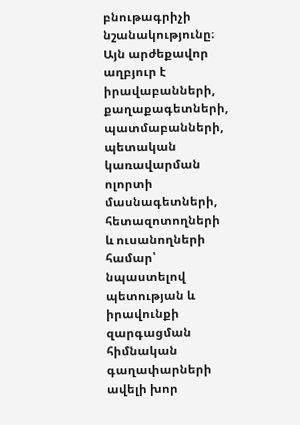բնութագրիչի նշանակությունը։ Այն արժեքավոր աղբյուր է իրավաբանների, քաղաքագետների, պատմաբանների, պետական կառավարման ոլորտի մասնագետների, հետազոտողների և ուսանողների համար՝ նպաստելով պետության և իրավունքի զարգացման հիմնական գաղափարների ավելի խոր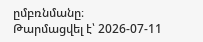ըմբռնմանը։
Թարմացվել է՝ 2026-07-11